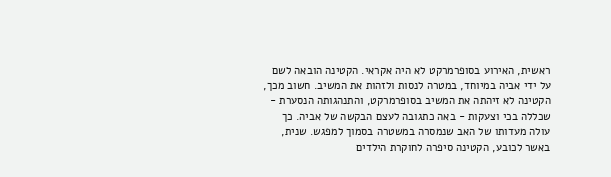ראשית, האירוע בסופרמרקט לא היה אקראי. הקטינה הובאה לשם על ידי אביה במיוחד, במטרה לנסות ולזהות את המשיב. חשוב מכך, הקטינה לא זיהתה את המשיב בסופרמרקט, והתנהגותה הנסערת - שכללה בכי וצעקות - באה כתגובה לעצם הבקשה של אביה. כך עולה מעדותו של האב שנמסרה במשטרה בסמוך למפגש. שנית, באשר לכובע, הקטינה סיפרה לחוקרת הילדים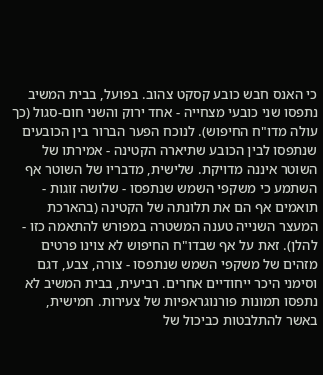כי האנס חבש כובע קסקט צהוב. בפועל, בבית המשיב נתפסו שני כובעי מצחייה - אחד ירוק והשני חום-סגול (כך עולה מדו"ח החיפוש). לנוכח הפער הברור בין הכובעים שנתפסו לבין הכובע שתיארה הקטינה - אמירתו של השוטר איננה מדויקת. שלישית, מדבריו של השוטר אף השתמע כי משקפי השמש שנתפסו - שלושה זוגות - תואמים אף הם את תלונתה של הקטינה (בהארכת המעצר השנייה טענה המשטרה במפורש להתאמה כזו - להלן). זאת על אף שבדו"ח החיפוש לא צוינו פרטים מזהים של משקפי השמש שנתפסו - צורה, צבע, דגם וסימני היכר ייחודיים אחרים. רביעית, בבית המשיב לא נתפסו תמונות פורנוגראפיות של צעירות. חמישית, באשר להתלבטות כביכול של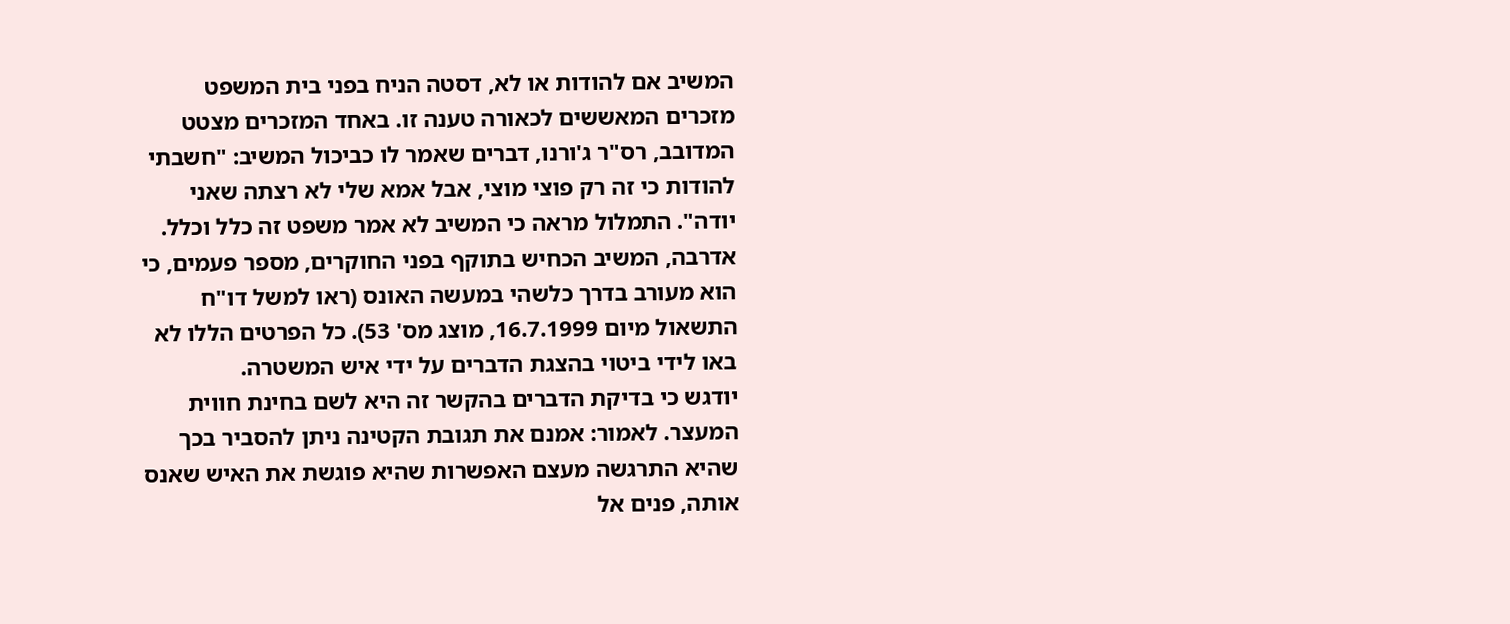המשיב אם להודות או לא, דסטה הניח בפני בית המשפט מזכרים המאששים לכאורה טענה זו. באחד המזכרים מצטט המדובב, רס"ר ג'ורנו, דברים שאמר לו כביכול המשיב: "חשבתי להודות כי זה רק פוצי מוצי, אבל אמא שלי לא רצתה שאני יודה". התמלול מראה כי המשיב לא אמר משפט זה כלל וכלל. אדרבה, המשיב הכחיש בתוקף בפני החוקרים, מספר פעמים, כי הוא מעורב בדרך כלשהי במעשה האונס (ראו למשל דו"ח התשאול מיום 16.7.1999, מוצג מס' 53). כל הפרטים הללו לא באו לידי ביטוי בהצגת הדברים על ידי איש המשטרה.
יודגש כי בדיקת הדברים בהקשר זה היא לשם בחינת חווית המעצר. לאמור: אמנם את תגובת הקטינה ניתן להסביר בכך שהיא התרגשה מעצם האפשרות שהיא פוגשת את האיש שאנס אותה, פנים אל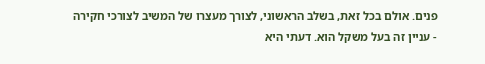פנים. אולם בכל זאת, בשלב הראשוני, לצורך מעצרו של המשיב לצורכי חקירה - עניין זה בעל משקל הוא. דעתי היא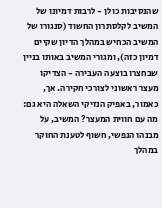שהנסיבות כולן - לרבות דמיונו של המשיב לקלסתרון החשוד (סנגורו של המשיב הכחיש במהלך הדיון שקיים דמיון כזה), ומגורי המשיב באותו בניין שבחצרו בוצעה העבירה - הצדיקו מעצר ראשוני לצורכי חקירה. אך, כאמור, באפיק הנזיקי השאלה היא גם: מה עם חווית המעצר? המשיב, על מבנהו הנפשי, חשוף לטענת החוקר במהלך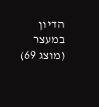הדיון במעצר (מוצג 69)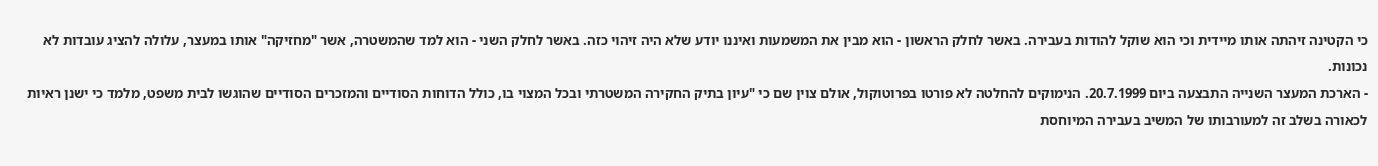כי הקטינה זיהתה אותו מיידית וכי הוא שוקל להודות בעבירה. באשר לחלק הראשון - הוא מבין את המשמעות ואיננו יודע שלא היה זיהוי כזה. באשר לחלק השני - הוא למד שהמשטרה, אשר "מחזיקה" אותו במעצר, עלולה להציג עובדות לא נכונות.
- הארכת המעצר השנייה התבצעה ביום 20.7.1999. הנימוקים להחלטה לא פורטו בפרוטוקול, אולם צוין שם כי "עיון בתיק החקירה המשטרתי ובכל המצוי בו, כולל הדוחות הסודיים והמזכרים הסודיים שהוגשו לבית משפט, מלמד כי ישנן ראיות לכאורה בשלב זה למעורבותו של המשיב בעבירה המיוחסת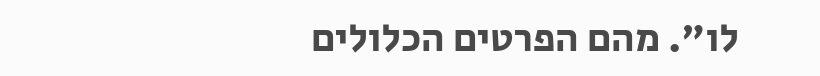לו". מהם הפרטים הכלולים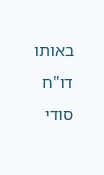באותו דו"ח סודי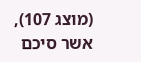(מוצג 107), אשר סיכם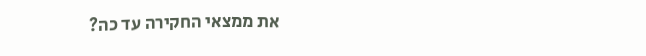את ממצאי החקירה עד כה?